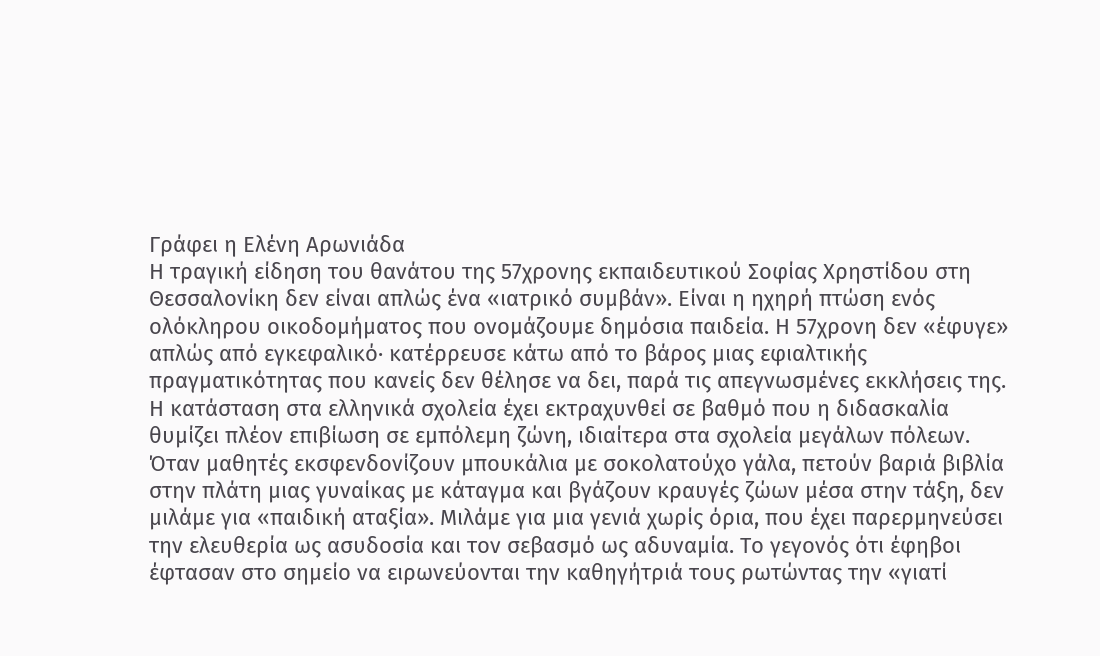Γράφει η Ελένη Αρωνιάδα
Η τραγική είδηση του θανάτου της 57χρονης εκπαιδευτικού Σοφίας Χρηστίδου στη Θεσσαλονίκη δεν είναι απλώς ένα «ιατρικό συμβάν». Είναι η ηχηρή πτώση ενός ολόκληρου οικοδομήματος που ονομάζουμε δημόσια παιδεία. Η 57χρονη δεν «έφυγε» απλώς από εγκεφαλικό· κατέρρευσε κάτω από το βάρος μιας εφιαλτικής πραγματικότητας που κανείς δεν θέλησε να δει, παρά τις απεγνωσμένες εκκλήσεις της.
Η κατάσταση στα ελληνικά σχολεία έχει εκτραχυνθεί σε βαθμό που η διδασκαλία θυμίζει πλέον επιβίωση σε εμπόλεμη ζώνη, ιδιαίτερα στα σχολεία μεγάλων πόλεων. Όταν μαθητές εκσφενδονίζουν μπουκάλια με σοκολατούχο γάλα, πετούν βαριά βιβλία στην πλάτη μιας γυναίκας με κάταγμα και βγάζουν κραυγές ζώων μέσα στην τάξη, δεν μιλάμε για «παιδική αταξία». Μιλάμε για μια γενιά χωρίς όρια, που έχει παρερμηνεύσει την ελευθερία ως ασυδοσία και τον σεβασμό ως αδυναμία. Το γεγονός ότι έφηβοι έφτασαν στο σημείο να ειρωνεύονται την καθηγήτριά τους ρωτώντας την «γιατί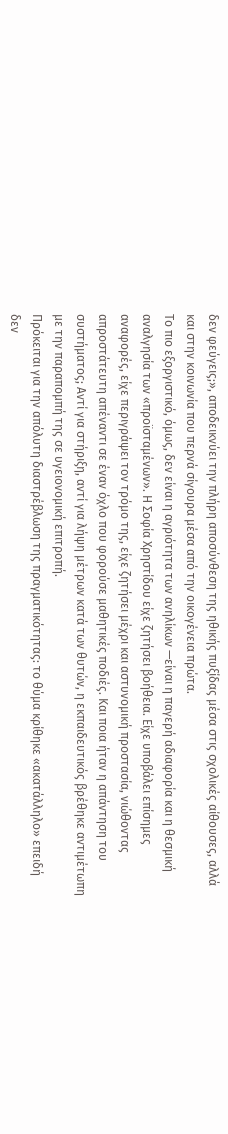δεν φεύγεις;», αποδεικνύει την πλήρη αποσύνθεση της ηθικής πυξίδας μέσα στις σχολικές αίθουσες, αλλά και στην κοινωνία που περνά σίγουρα μέσα από την οικογένεια πρώτα.
Το πιο εξοργιστικό, όμως, δεν είναι η αγριότητα των ανηλίκων —είναι η παγερή αδιαφορία και η θεσμική αναλγησία των «προϊσταμένων». Η Σοφία Χρηστίδου είχε ζητήσει βοήθεια. Είχε υποβάλει επίσημες αναφορές, είχε περιγράψει τον τρόμο της, είχε ζητήσει μέχρι και αστυνομική προστασία, νιώθοντας απροστάτευτη απέναντι σε έναν όχλο που φορούσε μαθητικές ποδιές. Και ποια ήταν η απάντηση του συστήματος; Αντί για στήριξη, αντί για λήψη μέτρων κατά των θυτών, η εκπαιδευτικός βρέθηκε αντιμέτωπη με την παραπομπή της σε υγειονομική επιτροπή.
Πρόκειται για την απόλυτη διαστρέβλωση της πραγματικότητας: το θύμα κρίθηκε «ακατάλληλο» επειδή δεν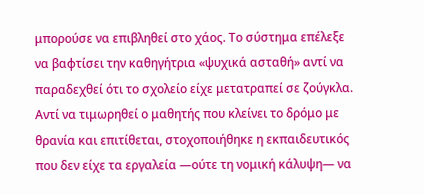μπορούσε να επιβληθεί στο χάος. Το σύστημα επέλεξε να βαφτίσει την καθηγήτρια «ψυχικά ασταθή» αντί να παραδεχθεί ότι το σχολείο είχε μετατραπεί σε ζούγκλα. Αντί να τιμωρηθεί ο μαθητής που κλείνει το δρόμο με θρανία και επιτίθεται, στοχοποιήθηκε η εκπαιδευτικός που δεν είχε τα εργαλεία —ούτε τη νομική κάλυψη— να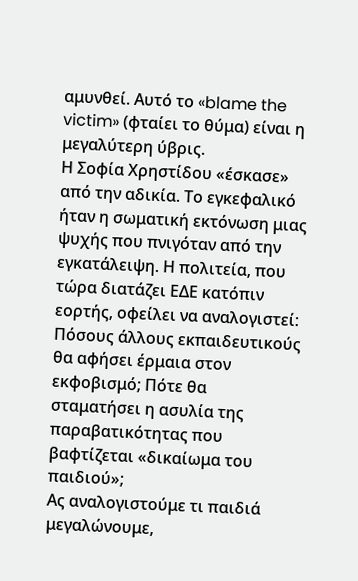αμυνθεί. Αυτό το «blame the victim» (φταίει το θύμα) είναι η μεγαλύτερη ύβρις.
Η Σοφία Χρηστίδου «έσκασε» από την αδικία. Το εγκεφαλικό ήταν η σωματική εκτόνωση μιας ψυχής που πνιγόταν από την εγκατάλειψη. Η πολιτεία, που τώρα διατάζει ΕΔΕ κατόπιν εορτής, οφείλει να αναλογιστεί: Πόσους άλλους εκπαιδευτικούς θα αφήσει έρμαια στον εκφοβισμό; Πότε θα σταματήσει η ασυλία της παραβατικότητας που βαφτίζεται «δικαίωμα του παιδιού»;
Ας αναλογιστούμε τι παιδιά μεγαλώνουμε,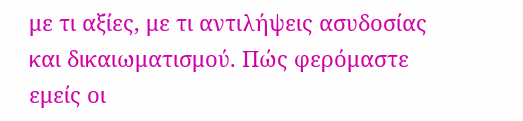με τι αξίες, με τι αντιλήψεις ασυδοσίας και δικαιωματισμού. Πώς φερόμαστε εμείς οι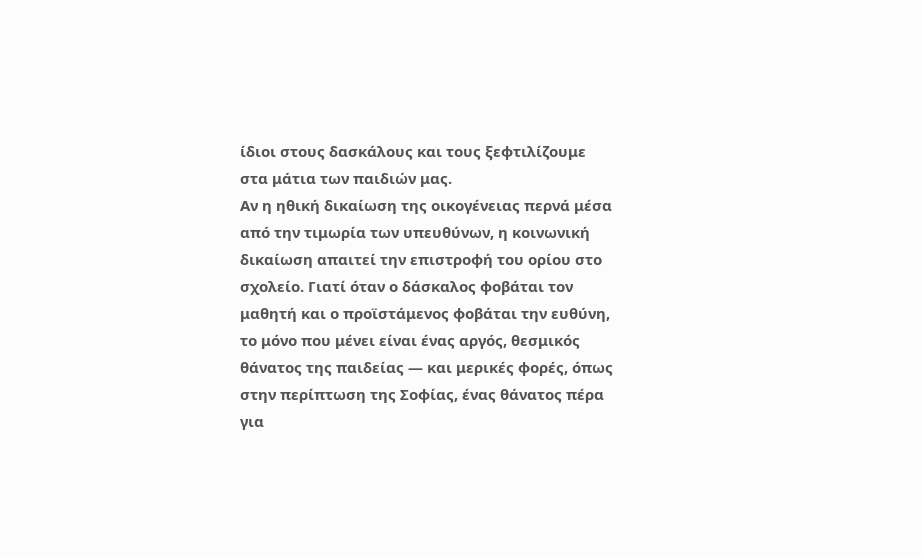ίδιοι στους δασκάλους και τους ξεφτιλίζουμε στα μάτια των παιδιών μας.
Αν η ηθική δικαίωση της οικογένειας περνά μέσα από την τιμωρία των υπευθύνων, η κοινωνική δικαίωση απαιτεί την επιστροφή του ορίου στο σχολείο. Γιατί όταν ο δάσκαλος φοβάται τον μαθητή και ο προϊστάμενος φοβάται την ευθύνη, το μόνο που μένει είναι ένας αργός, θεσμικός θάνατος της παιδείας — και μερικές φορές, όπως στην περίπτωση της Σοφίας, ένας θάνατος πέρα για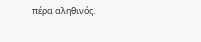πέρα αληθινός.